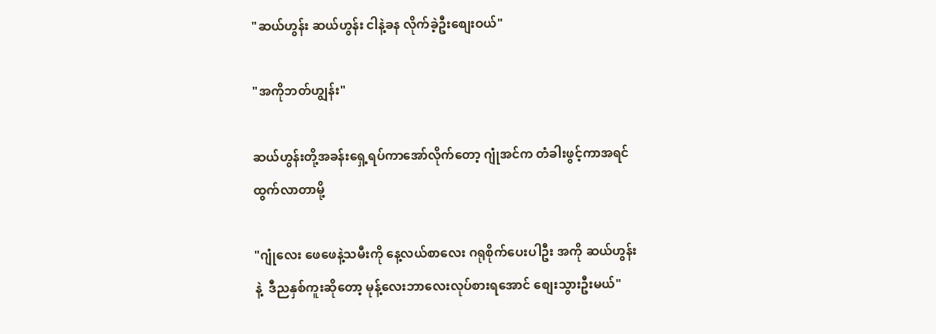"ဆယ်ဟွန်း ဆယ်ဟွန်း ငါနဲ့ခန လိုက်ခဲ့ဦးစျေးဝယ်"

"အကိုဘတ်ဟျွန်း"

ဆယ်ဟွန်းတို့အခန်းရှေ့ရပ်ကာအော်လိုက်တော့ ဂျုံအင်က တံခါးဖွင့်ကာအရင်ထွက်လာတာမို့

"ဂျုံလေး ဖေဖေနဲ့သမီးကို နေ့လယ်စာလေး ဂရုစိုက်ပေးပါဦး အကို ဆယ်ဟွန်းနဲ့  ဒီညနှစ်ကူးဆိုတော့ မုန့်လေးဘာလေးလုပ်စားရအောင် စျေးသွားဦးမယ်"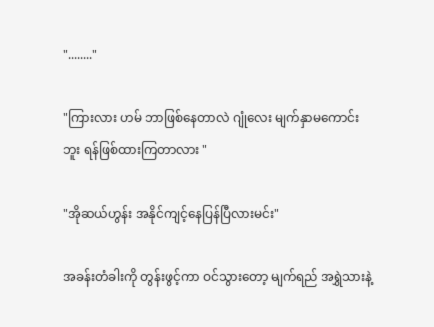"........"

"ကြားလား ဟမ် ဘာဖြစ်နေတာလဲ ဂျုံလေး မျက်နှာမကောင်းဘူး ရန်ဖြစ်ထားကြတာလား "

"အိုဆယ်ဟွန်း အနိုင်ကျင့်နေပြန်ပြီလားမင်း"

အခန်းတံခါးကို တွန်းဖွင့်ကာ ဝင်သွားတော့ မျက်ရည် အရွှဲသားနဲ့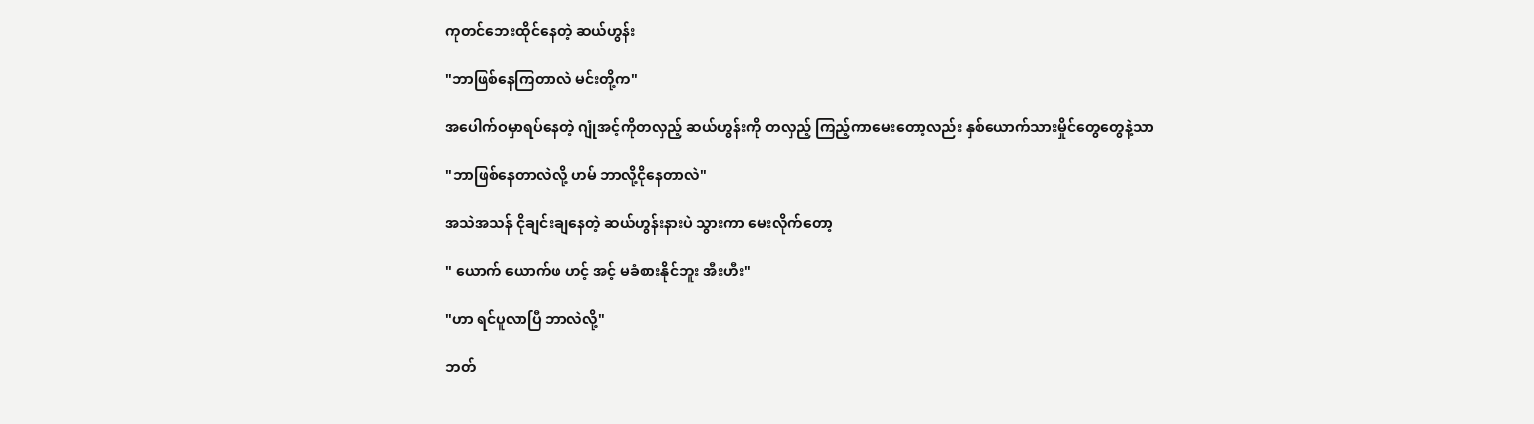ကုတင်ဘေးထိုင်နေတဲ့ ဆယ်ဟွန်း

"ဘာဖြစ်နေကြတာလဲ မင်းတို့က"

အပေါက်ဝမှာရပ်နေတဲ့ ဂျုံအင့်ကိုတလှည့် ဆယ်ဟွန်းကို တလှည့် ကြည့်ကာမေးတော့လည်း နှစ်ယောက်သားမှိုင်တွေတွေနဲ့သာ

"ဘာဖြစ်နေတာလဲလို့ ဟမ် ဘာလို့ငိုနေတာလဲ"

အသဲအသန် ငိုချင်းချနေတဲ့ ဆယ်ဟွန်းနားပဲ သွားကာ မေးလိုက်တော့

" ယောက် ယောက်ဖ ဟင့် အင့် မခံစားနိုင်ဘူး အီးဟီး"

"ဟာ ရင်ပူလာပြီ ဘာလဲလို့"

ဘတ်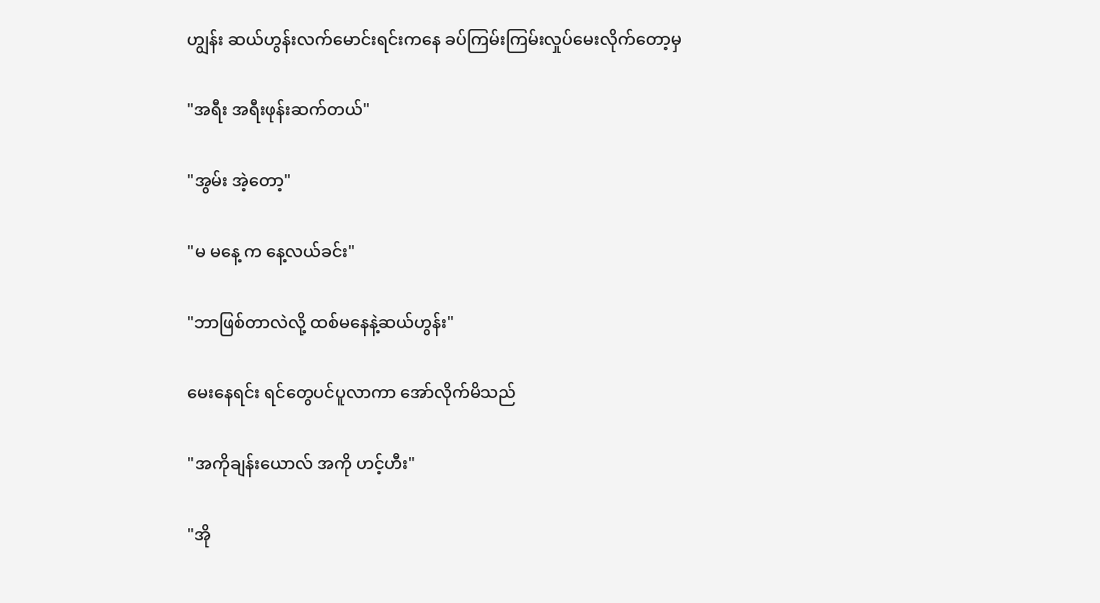ဟျွန်း ဆယ်ဟွန်းလက်မောင်းရင်းကနေ ခပ်ကြမ်းကြမ်းလှုပ်မေးလိုက်တော့မှ

"အရီး အရီးဖုန်းဆက်တယ်"

"အွမ်း အဲ့တော့"

"မ မနေ့ က နေ့လယ်ခင်း"

"ဘာဖြစ်တာလဲလို့ ထစ်မနေနဲ့ဆယ်ဟွန်း"

မေးနေရင်း ရင်တွေပင်ပူလာကာ အော်လိုက်မိသည်

"အကိုချန်းယောလ် အကို ဟင့်ဟီး"

"အို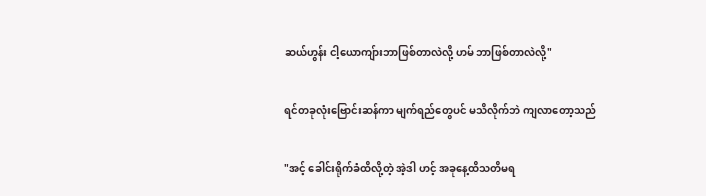ဆယ်ဟွန်း ငါ့ယောကျ်ားဘာဖြစ်တာလဲလို့ ဟမ် ဘာဖြစ်တာလဲလို့"

ရင်တခုလုံးဗြောင်းဆန်ကာ မျက်ရည်တွေပင် မသိလိုက်ဘဲ ကျလာတော့သည်

"အင့် ခေါင်းရိုက်ခံထိလို့တဲ့ အဲ့ဒါ ဟင့် အခုနေ့ထိသတိမရ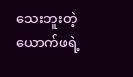သေးဘူးတဲ့ ယောက်ဖရဲ့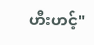ဟီးဟင့်"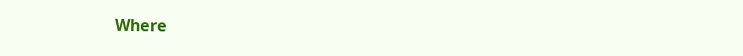Where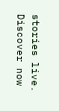stories live. Discover now